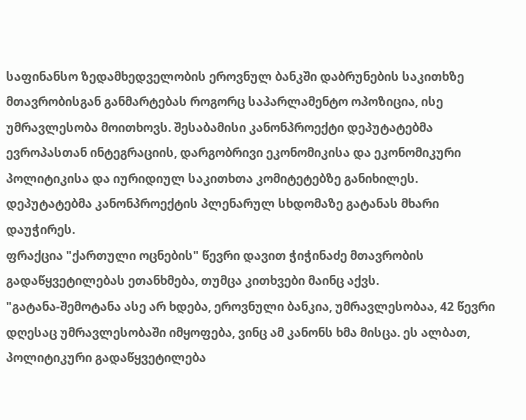საფინანსო ზედამხედველობის ეროვნულ ბანკში დაბრუნების საკითხზე მთავრობისგან განმარტებას როგორც საპარლამენტო ოპოზიცია, ისე უმრავლესობა მოითხოვს. შესაბამისი კანონპროექტი დეპუტატებმა ევროპასთან ინტეგრაციის, დარგობრივი ეკონომიკისა და ეკონომიკური პოლიტიკისა და იურიდიულ საკითხთა კომიტეტებზე განიხილეს. დეპუტატებმა კანონპროექტის პლენარულ სხდომაზე გატანას მხარი დაუჭირეს.
ფრაქცია "ქართული ოცნების" წევრი დავით ჭიჭინაძე მთავრობის გადაწყვეტილებას ეთანხმება, თუმცა კითხვები მაინც აქვს.
"გატანა-შემოტანა ასე არ ხდება, ეროვნული ბანკია, უმრავლესობაა, 42 წევრი დღესაც უმრავლესობაში იმყოფება, ვინც ამ კანონს ხმა მისცა. ეს ალბათ, პოლიტიკური გადაწყვეტილება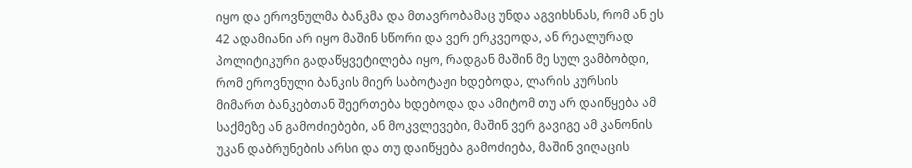იყო და ეროვნულმა ბანკმა და მთავრობამაც უნდა აგვიხსნას, რომ ან ეს 42 ადამიანი არ იყო მაშინ სწორი და ვერ ერკვეოდა, ან რეალურად პოლიტიკური გადაწყვეტილება იყო, რადგან მაშინ მე სულ ვამბობდი, რომ ეროვნული ბანკის მიერ საბოტაჟი ხდებოდა, ლარის კურსის მიმართ ბანკებთან შეერთება ხდებოდა და ამიტომ თუ არ დაიწყება ამ საქმეზე ან გამოძიებები, ან მოკვლევები, მაშინ ვერ გავიგე ამ კანონის უკან დაბრუნების არსი და თუ დაიწყება გამოძიება, მაშინ ვიღაცის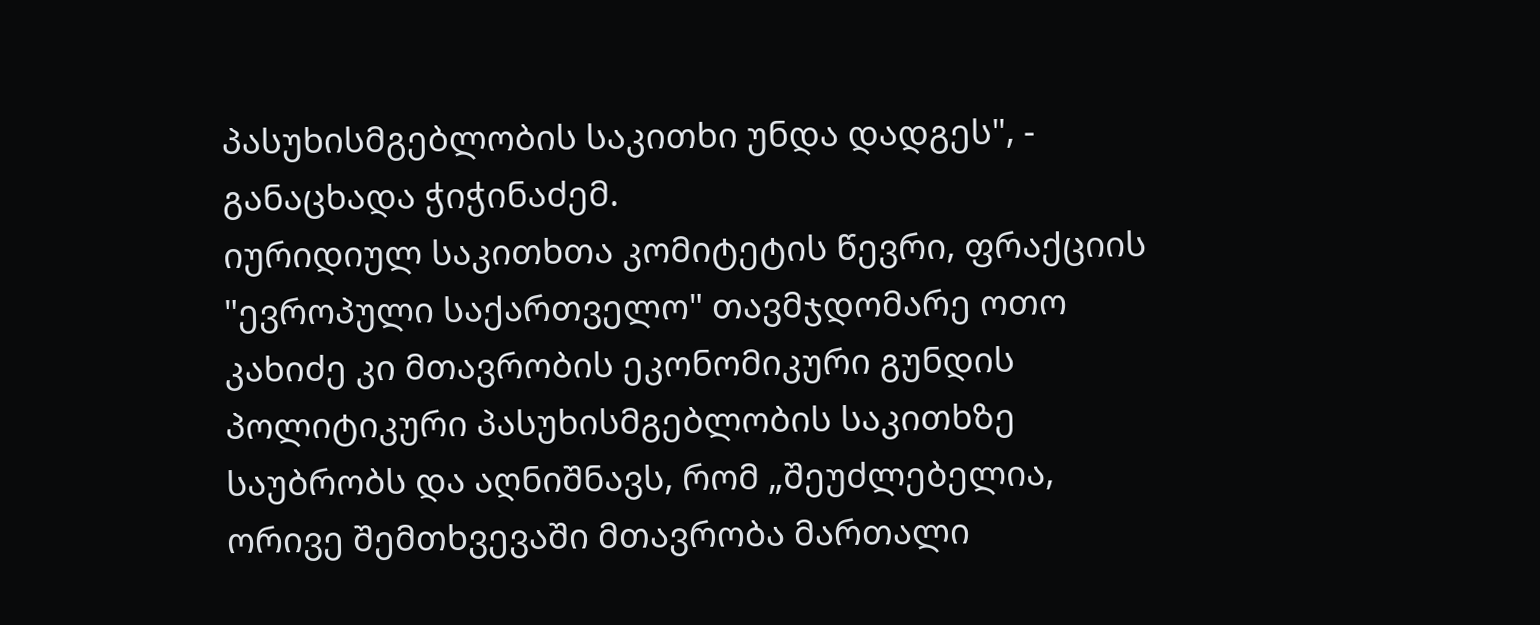პასუხისმგებლობის საკითხი უნდა დადგეს", - განაცხადა ჭიჭინაძემ.
იურიდიულ საკითხთა კომიტეტის წევრი, ფრაქციის "ევროპული საქართველო" თავმჯდომარე ოთო კახიძე კი მთავრობის ეკონომიკური გუნდის პოლიტიკური პასუხისმგებლობის საკითხზე საუბრობს და აღნიშნავს, რომ „შეუძლებელია, ორივე შემთხვევაში მთავრობა მართალი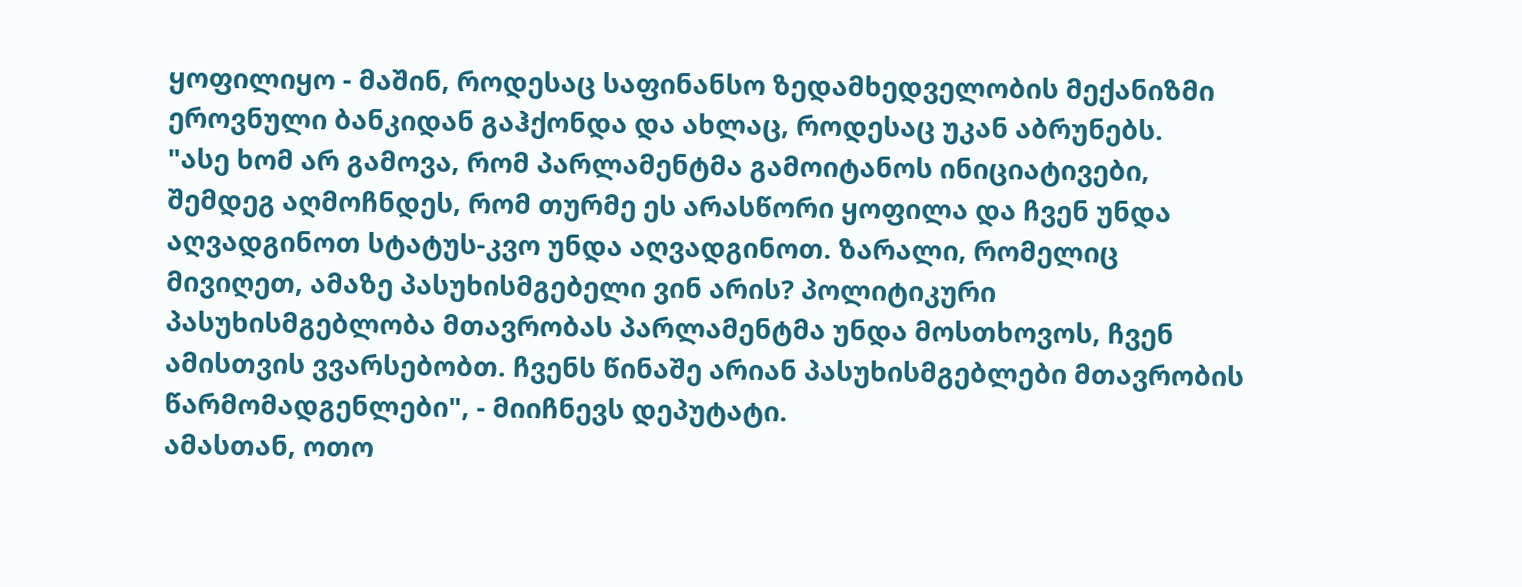ყოფილიყო - მაშინ, როდესაც საფინანსო ზედამხედველობის მექანიზმი ეროვნული ბანკიდან გაჰქონდა და ახლაც, როდესაც უკან აბრუნებს.
"ასე ხომ არ გამოვა, რომ პარლამენტმა გამოიტანოს ინიციატივები, შემდეგ აღმოჩნდეს, რომ თურმე ეს არასწორი ყოფილა და ჩვენ უნდა აღვადგინოთ სტატუს-კვო უნდა აღვადგინოთ. ზარალი, რომელიც მივიღეთ, ამაზე პასუხისმგებელი ვინ არის? პოლიტიკური პასუხისმგებლობა მთავრობას პარლამენტმა უნდა მოსთხოვოს, ჩვენ ამისთვის ვვარსებობთ. ჩვენს წინაშე არიან პასუხისმგებლები მთავრობის წარმომადგენლები", - მიიჩნევს დეპუტატი.
ამასთან, ოთო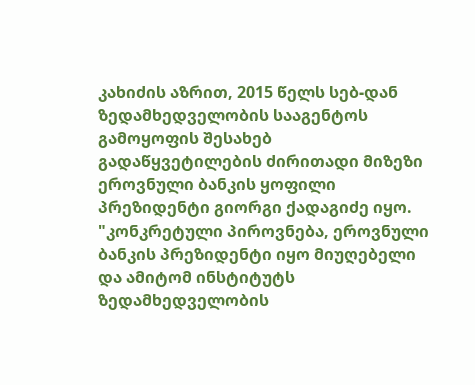კახიძის აზრით, 2015 წელს სებ-დან ზედამხედველობის სააგენტოს გამოყოფის შესახებ გადაწყვეტილების ძირითადი მიზეზი ეროვნული ბანკის ყოფილი პრეზიდენტი გიორგი ქადაგიძე იყო.
"კონკრეტული პიროვნება, ეროვნული ბანკის პრეზიდენტი იყო მიუღებელი და ამიტომ ინსტიტუტს ზედამხედველობის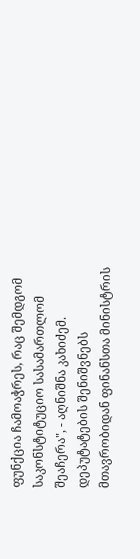ფუნქცია ჩამოაჭრეს, რაც შემდგომ საკონსტიტუციო სასამართლომ შეაჩერა", - აღნიშნა კახიძემ.
დეპუტატების შენიშვნებს მთავრობიდან ფინანსთა მინისტრის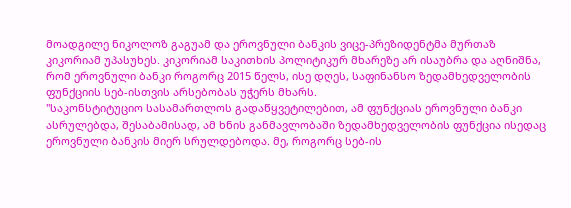მოადგილე ნიკოლოზ გაგუამ და ეროვნული ბანკის ვიცე-პრეზიდენტმა მურთაზ კიკორიამ უპასუხეს. კიკორიამ საკითხის პოლიტიკურ მხარეზე არ ისაუბრა და აღნიშნა, რომ ეროვნული ბანკი როგორც 2015 წელს, ისე დღეს, საფინანსო ზედამხედველობის ფუნქციის სებ-ისთვის არსებობას უჭერს მხარს.
"საკონსტიტუციო სასამართლოს გადაწყვეტილებით, ამ ფუნქციას ეროვნული ბანკი ასრულებდა, შესაბამისად, ამ ხნის განმავლობაში ზედამხედველობის ფუნქცია ისედაც ეროვნული ბანკის მიერ სრულდებოდა. მე, როგორც სებ-ის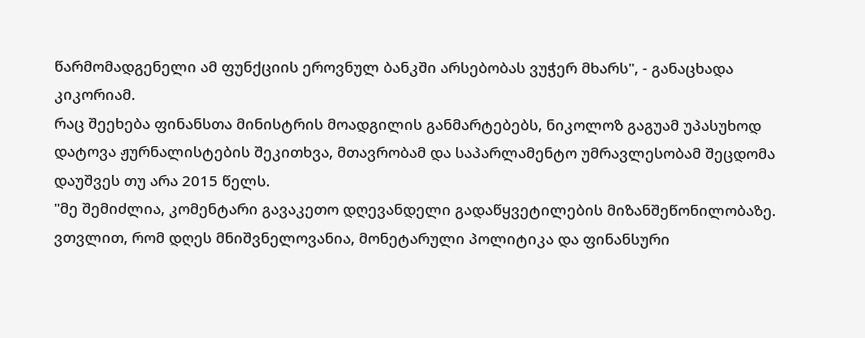წარმომადგენელი ამ ფუნქციის ეროვნულ ბანკში არსებობას ვუჭერ მხარს", - განაცხადა კიკორიამ.
რაც შეეხება ფინანსთა მინისტრის მოადგილის განმარტებებს, ნიკოლოზ გაგუამ უპასუხოდ დატოვა ჟურნალისტების შეკითხვა, მთავრობამ და საპარლამენტო უმრავლესობამ შეცდომა დაუშვეს თუ არა 2015 წელს.
"მე შემიძლია, კომენტარი გავაკეთო დღევანდელი გადაწყვეტილების მიზანშეწონილობაზე. ვთვლით, რომ დღეს მნიშვნელოვანია, მონეტარული პოლიტიკა და ფინანსური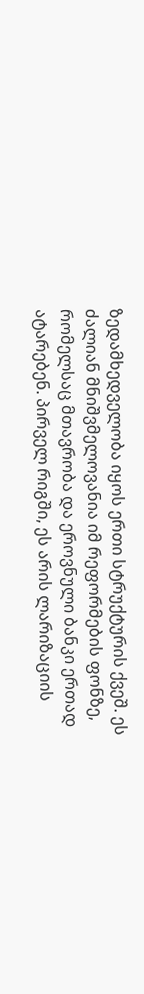ზედამხედველობა იყოს ერთი სტრუქტურის ქვეშ. ეს ძალიან მნიშვმელოვანია იმ რეფორმების ფონზე, რომელსაც მთავრობა და ეროვნული ბანკი ერთად ატარებენ. პირველ რიგში, ეს არის ლარიზაციის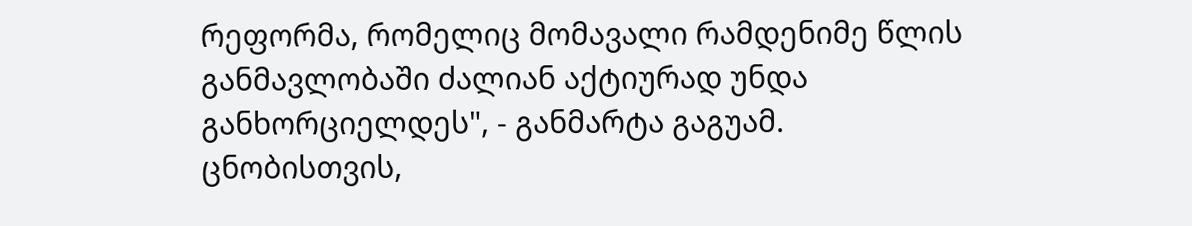რეფორმა, რომელიც მომავალი რამდენიმე წლის განმავლობაში ძალიან აქტიურად უნდა განხორციელდეს", - განმარტა გაგუამ.
ცნობისთვის,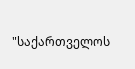"საქართველოს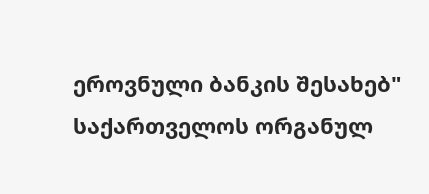ეროვნული ბანკის შესახებ" საქართველოს ორგანულ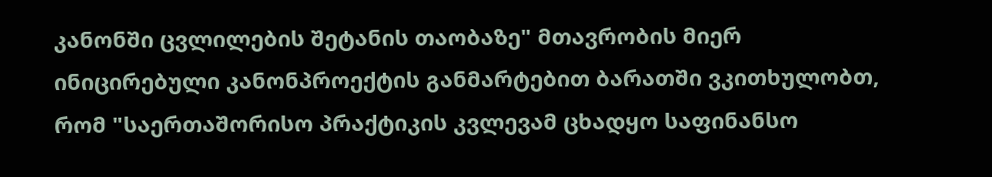კანონში ცვლილების შეტანის თაობაზე" მთავრობის მიერ ინიცირებული კანონპროექტის განმარტებით ბარათში ვკითხულობთ, რომ "საერთაშორისო პრაქტიკის კვლევამ ცხადყო საფინანსო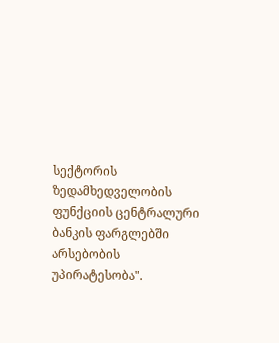სექტორის ზედამხედველობის ფუნქციის ცენტრალური ბანკის ფარგლებში არსებობის უპირატესობა".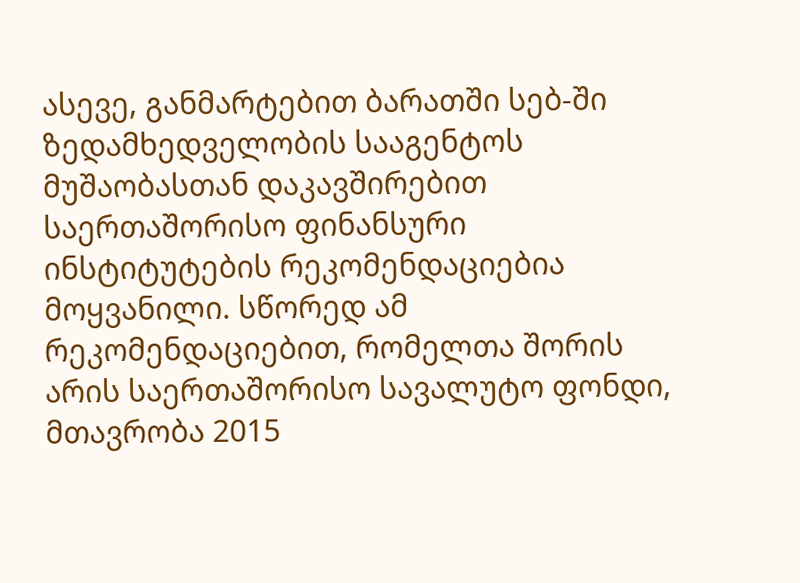ასევე, განმარტებით ბარათში სებ-ში ზედამხედველობის სააგენტოს მუშაობასთან დაკავშირებით საერთაშორისო ფინანსური ინსტიტუტების რეკომენდაციებია მოყვანილი. სწორედ ამ რეკომენდაციებით, რომელთა შორის არის საერთაშორისო სავალუტო ფონდი, მთავრობა 2015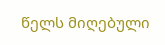წელს მიღებული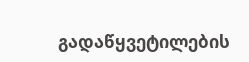გადაწყვეტილების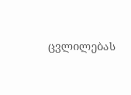ცვლილებას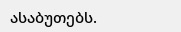ასაბუთებს.